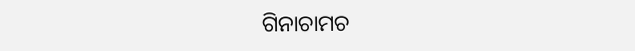ଗିନାଚାମଚ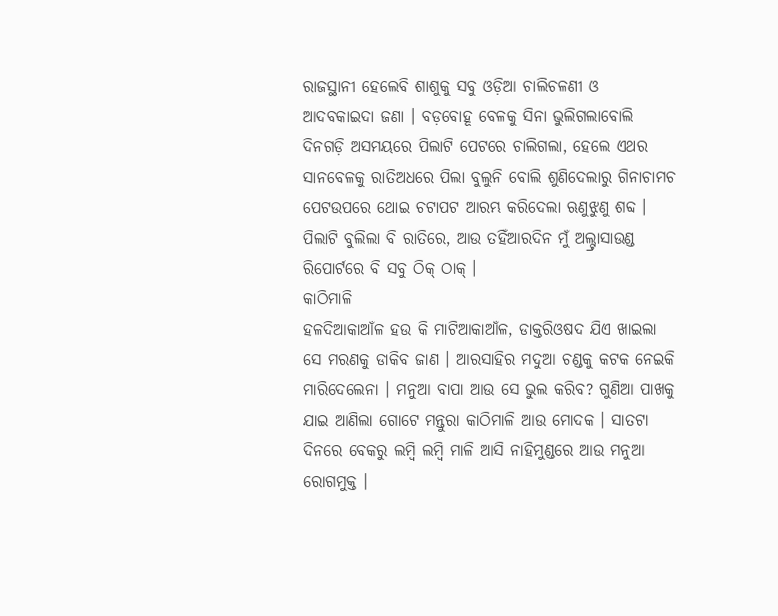ରାଜସ୍ଥାନୀ ହେଲେବି ଶାଶୁକୁ ସବୁ ଓଡ଼ିଆ ଚାଲିଚଳଣୀ ଓ ଆଦବକାଇଦା ଜଣା । ବଡ଼ବୋହୂ ବେଳକୁ ସିନା ଭୁଲିଗଲାବୋଲି ଦିନଗଡ଼ି ଅସମୟରେ ପିଲାଟି ପେଟରେ ଚାଲିଗଲା, ହେଲେ ଏଥର ସାନବେଳକୁ ରାତିଅଧରେ ପିଲା ବୁଲୁନି ବୋଲି ଶୁଣିଦେଲାରୁ ଗିନାଚାମଚ ପେଟଉପରେ ଥୋଇ ଚଟାପଟ ଆରମ୍ଭ କରିଦେଲା ଋଣୁଝୁଣୁ ଶବ୍ଦ । ପିଲାଟି ବୁଲିଲା ବି ରାତିରେ, ଆଉ ତହିଁଆରଦିନ ମୁଁ ଅଲ୍ଟ୍ରାସାଉଣ୍ଡ ରିପୋର୍ଟରେ ବି ସବୁ ଠିକ୍ ଠାକ୍ ।
କାଠିମାଳି
ହଳଦିଆକାଆଁଳ ହଉ କି ମାଟିଆକାଆଁଳ, ଡାକ୍ତରିଓଷଦ ଯିଏ ଖାଇଲା ସେ ମରଣକୁ ଡାକିବ ଜାଣ । ଆରସାହିର ମଦୁଆ ଚଣ୍ଡକୁ କଟକ ନେଇକି ମାରିଦେଲେନା । ମନୁଆ ବାପା ଆଉ ସେ ଭୁଲ କରିବ? ଗୁଣିଆ ପାଖକୁ ଯାଇ ଆଣିଲା ଗୋଟେ ମନ୍ତୁରା କାଠିମାଳି ଆଉ ମୋଦକ । ସାତଟା ଦିନରେ ବେକରୁ ଲମ୍ବି ଲମ୍ବି ମାଳି ଆସି ନାହିମୁଣ୍ଡରେ ଆଉ ମନୁଆ ରୋଗମୁକ୍ତ ।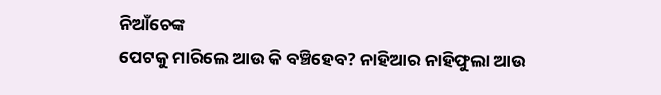ନିଆଁଚେଙ୍କ
ପେଟକୁ ମାରିଲେ ଆଉ କି ବଞ୍ଚିହେବ? ନାହିଆର ନାହିଫୁଲା ଆଉ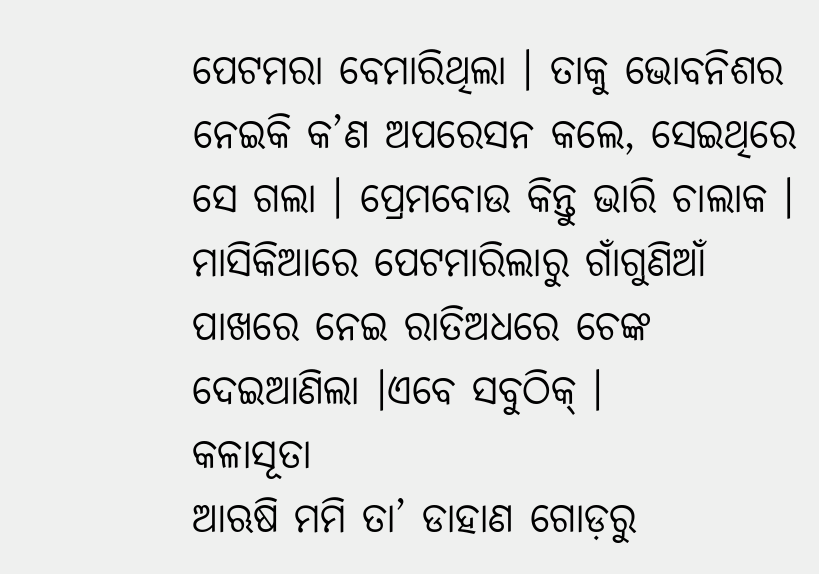ପେଟମରା ବେମାରିଥିଲା । ତାକୁ ଭୋବନିଶର ନେଇକି କ’ଣ ଅପରେସନ କଲେ, ସେଇଥିରେ ସେ ଗଲା । ପ୍ରେମବୋଉ କିନ୍ତୁ ଭାରି ଚାଲାକ । ମାସିକିଆରେ ପେଟମାରିଲାରୁ ଗାଁଗୁଣିଆଁ ପାଖରେ ନେଇ ରାତିଅଧରେ ଚେଙ୍କ ଦେଇଆଣିଲା ।ଏବେ ସବୁଠିକ୍ ।
କଳାସୂତା
ଆଋଷି ମମି ତା’ ଡାହାଣ ଗୋଡ଼ରୁ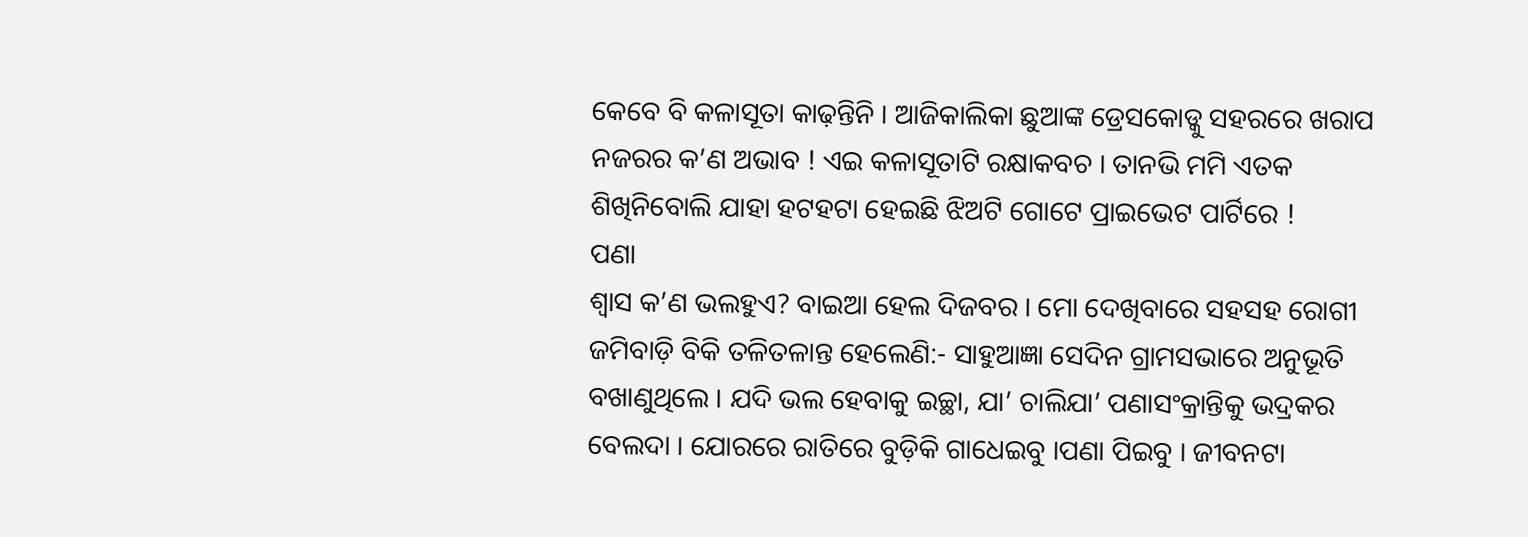କେବେ ବି କଳାସୂତା କାଢ଼ନ୍ତିନି । ଆଜିକାଲିକା ଛୁଆଙ୍କ ଡ୍ରେସକୋଡ୍କୁ ସହରରେ ଖରାପ ନଜରର କ’ଣ ଅଭାବ ! ଏଇ କଳାସୂତାଟି ରକ୍ଷାକବଚ । ତାନଭି ମମି ଏତକ ଶିଖିନିବୋଲି ଯାହା ହଟହଟା ହେଇଛି ଝିଅଟି ଗୋଟେ ପ୍ରାଇଭେଟ ପାର୍ଟିରେ !
ପଣା
ଶ୍ୱାସ କ’ଣ ଭଲହୁଏ? ବାଇଆ ହେଲ ଦିଜବର । ମୋ ଦେଖିବାରେ ସହସହ ରୋଗୀ ଜମିବାଡ଼ି ବିକି ତଳିତଳାନ୍ତ ହେଲେଣି:- ସାହୁଆଜ୍ଞା ସେଦିନ ଗ୍ରାମସଭାରେ ଅନୁଭୂତି ବଖାଣୁଥିଲେ । ଯଦି ଭଲ ହେବାକୁ ଇଚ୍ଛା, ଯା’ ଚାଲିଯା’ ପଣାସଂକ୍ରାନ୍ତିକୁ ଭଦ୍ରକର ବେଲଦା । ଯୋରରେ ରାତିରେ ବୁଡ଼ିକି ଗାଧେଇବୁ ।ପଣା ପିଇବୁ । ଜୀବନଟା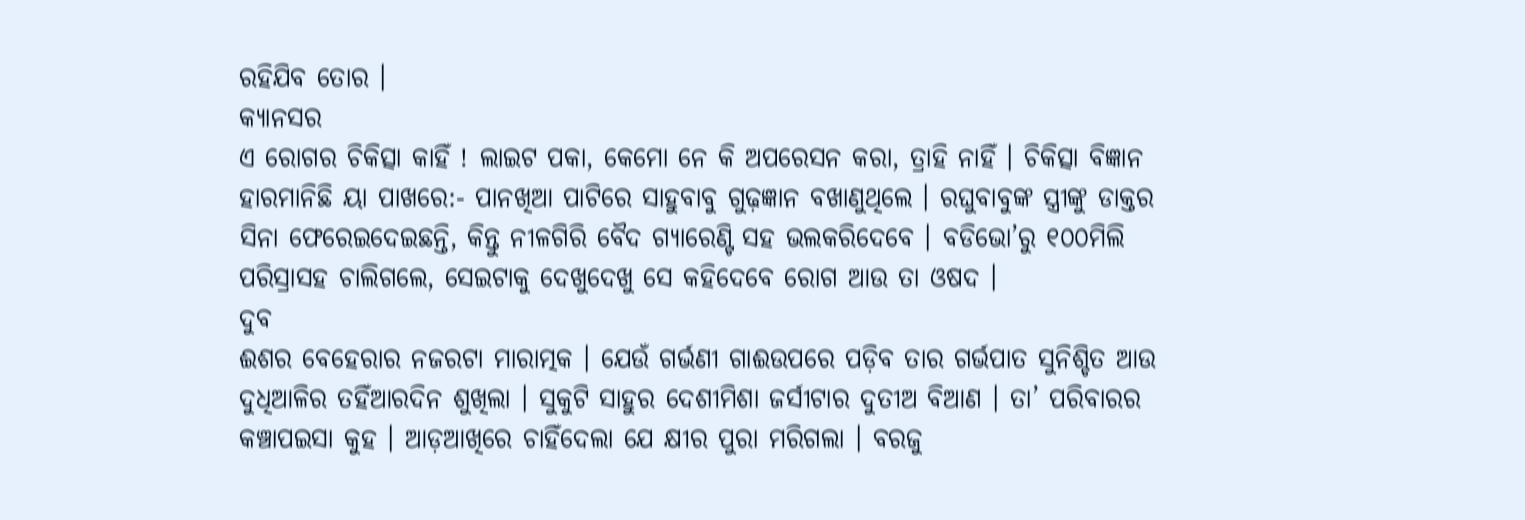ରହିଯିବ ତୋର ।
କ୍ୟାନସର
ଏ ରୋଗର ଚିକିତ୍ସା କାହିଁ ! ଲାଇଟ ପକା, କେମୋ ନେ କି ଅପରେସନ କରା, ତ୍ରାହି ନାହିଁ । ଚିକିତ୍ସା ବିଜ୍ଞାନ ହାରମାନିଛି ୟା ପାଖରେ:- ପାନଖିଆ ପାଟିରେ ସାହୁବାବୁ ଗୁଢ଼ଜ୍ଞାନ ବଖାଣୁଥିଲେ । ରଘୁବାବୁଙ୍କ ସ୍ତ୍ରୀଙ୍କୁ ଡାକ୍ତର ସିନା ଫେରେଇଦେଇଛନ୍ତି, କିନ୍ତୁ ନୀଳଗିରି ବୈଦ ଗ୍ୟାରେଣ୍ଟି ସହ ଭଲକରିଦେବେ । ବଡିଭୋ’ରୁ ୧୦୦ମିଲି ପରିସ୍ରାସହ ଚାଲିଗଲେ, ସେଇଟାକୁ ଦେଖୁଦେଖୁ ସେ କହିଦେବେ ରୋଗ ଆଉ ତା ଓଷଦ ।
ଦୁବ
ଈଶର ବେହେରାର ନଜରଟା ମାରାତ୍ମକ । ଯେଉଁ ଗର୍ଭଣୀ ଗାଈଉପରେ ପଡ଼ିବ ତାର ଗର୍ଭପାତ ସୁନିଶ୍ଚିତ ଆଉ ଦୁଧିଆଳିର ତହିଁଆରଦିନ ଶୁଖିଲା । ସୁକୁଟି ସାହୁର ଦେଶୀମିଶା ଜର୍ସୀଟାର ଦୁତୀଅ ବିଆଣ । ତା’ ପରିବାରର କଞ୍ଚାପଇସା କୁହ । ଆଡ଼ଆଖିରେ ଚାହିଁଦେଲା ଯେ କ୍ଷୀର ପୁରା ମରିଗଲା । ବରଜୁ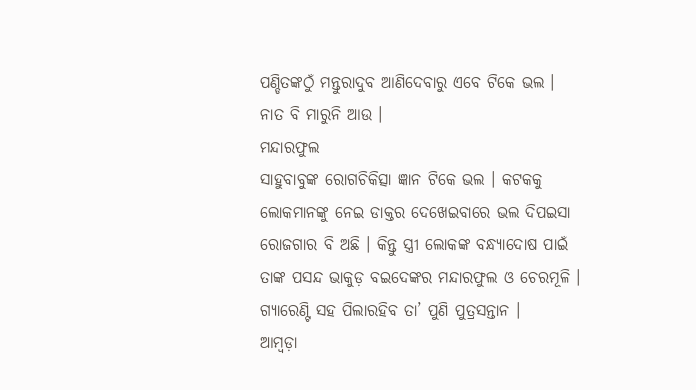ପଣ୍ଡିତଙ୍କଠୁଁ ମନ୍ତୁରାଦୁବ ଆଣିଦେବାରୁ ଏବେ ଟିକେ ଭଲ । ନାତ ବି ମାରୁନି ଆଉ ।
ମନ୍ଦାରଫୁଲ
ସାହୁବାବୁଙ୍କ ରୋଗଚିକିତ୍ସା ଜ୍ଞାନ ଟିକେ ଭଲ । କଟକକୁ ଲୋକମାନଙ୍କୁ ନେଇ ଡାକ୍ତର ଦେଖେଇବାରେ ଭଲ ଦିପଇସା ରୋଜଗାର ବି ଅଛି । କିନ୍ତୁ ସ୍ତ୍ରୀ ଲୋକଙ୍କ ବନ୍ଧ୍ୟାଦୋଷ ପାଇଁ ତାଙ୍କ ପସନ୍ଦ ଭାକୁଡ଼ ବଇଦେଙ୍କର ମନ୍ଦାରଫୁଲ ଓ ଚେରମୂଳି । ଗ୍ୟାରେଣ୍ଟି ସହ ପିଲାରହିବ ତା’ ପୁଣି ପୁତ୍ରସନ୍ତାନ ।
ଆମ୍ବଡ଼ା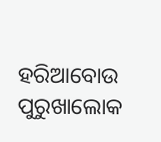ହରିଆବୋଉ ପୁରୁଖାଲୋକ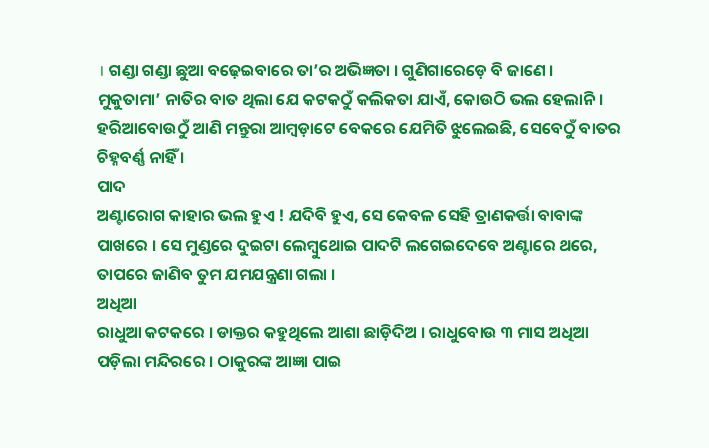। ଗଣ୍ଡା ଗଣ୍ଡା ଛୁଆ ବଢ଼େଇବାରେ ତା’ର ଅଭିଜ୍ଞତା । ଗୁଣିଗାରେଡ଼େ ବି ଜାଣେ । ମୁକୁତାମା’ ନାତିର ବାତ ଥିଲା ଯେ କଟକଠୁଁ କଲିକତା ଯାଏଁ, କୋଉଠି ଭଲ ହେଲାନି । ହରିଆବୋଉଠୁଁ ଆଣି ମନ୍ତୁରା ଆମ୍ବଡ଼ାଟେ ବେକରେ ଯେମିତି ଝୁଲେଇଛି, ସେବେଠୁଁ ବାତର ଚିହ୍ନବର୍ଣ୍ଣ ନାହିଁ ।
ପାଦ
ଅଣ୍ଟାରୋଗ କାହାର ଭଲ ହୁଏ ! ଯଦିବି ହୁଏ, ସେ କେବଳ ସେହି ତ୍ରାଣକର୍ତ୍ତା ବାବାଙ୍କ ପାଖରେ । ସେ ମୁଣ୍ଡରେ ଦୁଇଟା ଲେମ୍ବୁଥୋଇ ପାଦଟି ଲଗେଇଦେବେ ଅଣ୍ଟାରେ ଥରେ, ତାପରେ ଜାଣିବ ତୁମ ଯମଯନ୍ତ୍ରଣା ଗଲା ।
ଅଧିଆ
ରାଧୁଆ କଟକରେ । ଡାକ୍ତର କହୁଥିଲେ ଆଶା ଛାଡ଼ିଦିଅ । ରାଧୁବୋଉ ୩ ମାସ ଅଧିଆ ପଡ଼ିଲା ମନ୍ଦିରରେ । ଠାକୁରଙ୍କ ଆଜ୍ଞା ପାଇ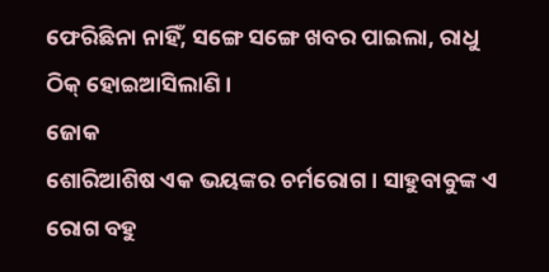ଫେରିଛିନା ନାହିଁ, ସଙ୍ଗେ ସଙ୍ଗେ ଖବର ପାଇଲା, ରାଧୁ ଠିକ୍ ହୋଇଆସିଲାଣି ।
ଜୋକ
ଶୋରିଆଶିଷ ଏକ ଭୟଙ୍କର ଚର୍ମରୋଗ । ସାହୁବାବୁଙ୍କ ଏ ରୋଗ ବହୁ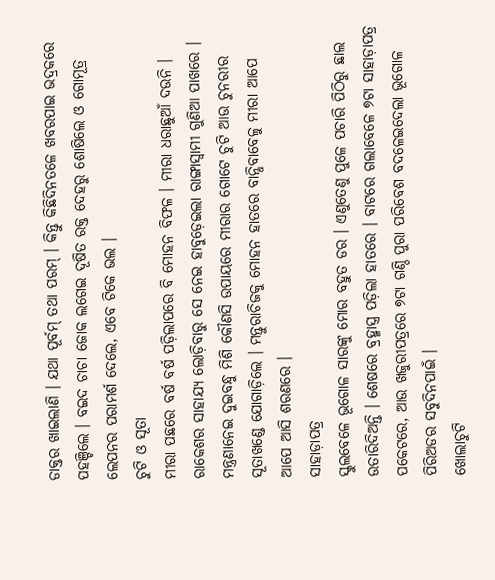ଡାକ୍ତର ଖାଇଲାଣି । ଯଥା ପୂର୍ବମ୍ ତଥା ପରମ୍ । କିନ୍ତୁ କିଛିଦିନତଳେ ଖବରପାଇ ଭଦ୍ରକରେ ପହଞ୍ଚିଲେ । ବଇଦ ଚାଚା ଜୋକ ଲଗେଇ ଦୂଷିତ ରକ୍ତ ଦେହରୁ ଶୋଷିଲେ ଓ ଗୋମୂତ୍ର ଲେପନର ପରାମର୍ଶ ଦେଲେ, ଏବେ ଟିକେ ଭଲ ।
ଚୁଟି ଓ ସୂତା
ମୀରା ପଛରେ ବର୍ଷ ବର୍ଷ ପଡ଼ିଲାପରେ ବି ମୋହନ ବିଫଳ । ମୀରା ଧରାଛୁଆଁ ଦଉନି । ରାକେଶର ସାହାଯ୍ୟ ଲୋଡ଼ିବାରୁ ସେ ନେଇ ହାବୁଡ଼େଇଲା ରାଙ୍ଗାସ୍ୱାମୀ ଗୁଣିଆ ପାଖରେ । ମନ୍ତ୍ରଣାନେଇ ଦୁଇବନ୍ଧୁ ମିଶି କୌଣସି ଉପାୟରେ ମୀରାର ଗୋଟେ ଚୁଟି ଆଉ ଚୁନରୀର ସୂତାଖଣ୍ଡେ ଯୋଗାଡ଼ିଲେ । ମନ୍ତୁରାଚିଜକୁ ମୋହନ ହାତରେ ବାନ୍ଧିବାବେଳୁ ମୀରା ଆପେ ଆପେ ଆସି ଶରଣରେ ।
ସାହାଡ଼ାପତ୍ର
ସ୍କୁଲବେଳେ ଭୂଗୋଳ ସାରଙ୍କୁ ମୋର ବହୁତ ଡର । ଏଣୁତେଣୁ ପୁଳେ ପଚାରି ପିଠିରୁ ଛାଲ ଉତାରିଦିଅନ୍ତି । ଶେଷରେ ବ୍ରହ୍ମାସ୍ତ୍ର ପଡ଼ିଲା ହାତରେ । ବାଟରେ ଗଲାବେଳେ ୭ଟା ସାହାଡ଼ାପତ୍ର ପକେଟରେ, ଆଉ ଖଜୁରୀପତ୍ରରେ ୭ଟା ଗଣ୍ଠି ପୁରା ପରିବେଶ ବଦଳେଇଦେଲା ଭୂଗୋଳ ପିରିଅଡର ସବୁଦିନପାଇଁ ।
ଖୋଲାଚୁଟି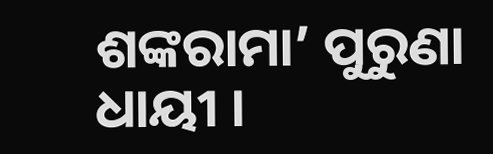ଶଙ୍କରାମା’ ପୁରୁଣା ଧାୟୀ ।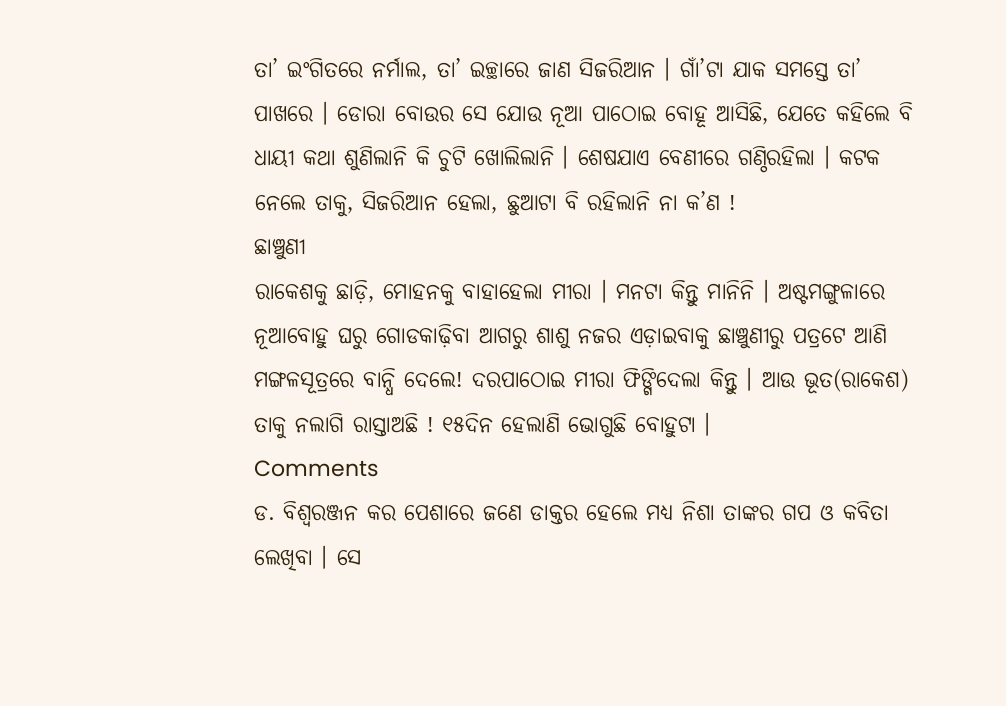ତା’ ଇଂଗିତରେ ନର୍ମାଲ, ତା’ ଇଚ୍ଛାରେ ଜାଣ ସିଜରିଆନ । ଗାଁ’ଟା ଯାକ ସମସ୍ତେ ତା’ ପାଖରେ । ଡୋରା ବୋଉର ସେ ଯୋଉ ନୂଆ ପାଠୋଇ ବୋହୂ ଆସିଛି, ଯେତେ କହିଲେ ବି ଧାୟୀ କଥା ଶୁଣିଲାନି କି ଚୁଟି ଖୋଲିଲାନି । ଶେଷଯାଏ ବେଣୀରେ ଗଣ୍ଠିରହିଲା । କଟକ ନେଲେ ତାକୁ, ସିଜରିଆନ ହେଲା, ଛୁଆଟା ବି ରହିଲାନି ନା କ’ଣ !
ଛାଞ୍ଚୁଣୀ
ରାକେଶକୁ ଛାଡ଼ି, ମୋହନକୁ ବାହାହେଲା ମୀରା । ମନଟା କିନ୍ତୁ ମାନିନି । ଅଷ୍ଟମଙ୍ଗୁଳାରେ ନୂଆବୋହୁ ଘରୁ ଗୋଡକାଢ଼ିବା ଆଗରୁ ଶାଶୁ ନଜର ଏଡ଼ାଇବାକୁ ଛାଞ୍ଚୁଣୀରୁ ପତ୍ରଟେ ଆଣି ମଙ୍ଗଳସୂତ୍ରରେ ବାନ୍ଧି ଦେଲେ! ଦରପାଠୋଇ ମୀରା ଫିଙ୍ଗିଦେଲା କିନ୍ତୁ । ଆଉ ଭୂତ(ରାକେଶ) ତାକୁ ନଲାଗି ରାସ୍ତାଅଛି ! ୧୫ଦିନ ହେଲାଣି ଭୋଗୁଛି ବୋହୁଟା ।
Comments
ଡ. ବିଶ୍ୱରଞ୍ଜନ କର ପେଶାରେ ଜଣେ ଡାକ୍ତର ହେଲେ ମଧ୍ୟ ନିଶା ତାଙ୍କର ଗପ ଓ କବିତା ଲେଖିବା । ସେ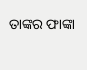ତାଙ୍କର ଫାଙ୍କା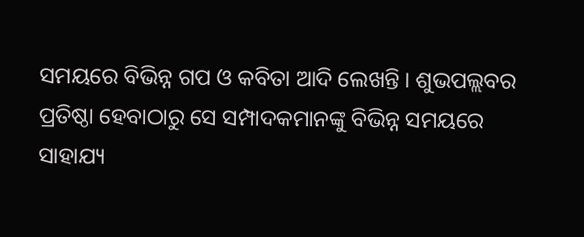ସମୟରେ ବିଭିନ୍ନ ଗପ ଓ କବିତା ଆଦି ଲେଖନ୍ତି । ଶୁଭପଲ୍ଲବର ପ୍ରତିଷ୍ଠା ହେବାଠାରୁ ସେ ସମ୍ପାଦକମାନଙ୍କୁ ବିଭିନ୍ନ ସମୟରେ ସାହାଯ୍ୟ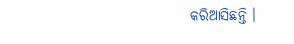କରିଆସିଛନ୍ତି ।